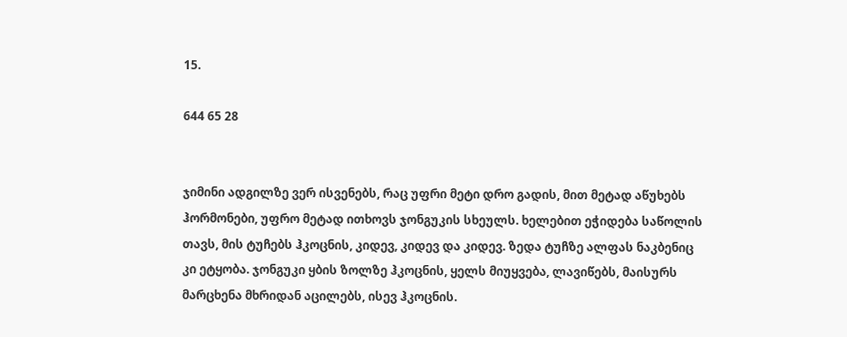15.

644 65 28


ჯიმინი ადგილზე ვერ ისვენებს, რაც უფრი მეტი დრო გადის, მით მეტად აწუხებს ჰორმონები, უფრო მეტად ითხოვს ჯონგუკის სხეულს. ხელებით ეჭიდება საწოლის თავს, მის ტუჩებს ჰკოცნის, კიდევ, კიდევ და კიდევ. ზედა ტუჩზე ალფას ნაკბენიც კი ეტყობა. ჯონგუკი ყბის ზოლზე ჰკოცნის, ყელს მიუყვება, ლავიწებს, მაისურს მარცხენა მხრიდან აცილებს, ისევ ჰკოცნის.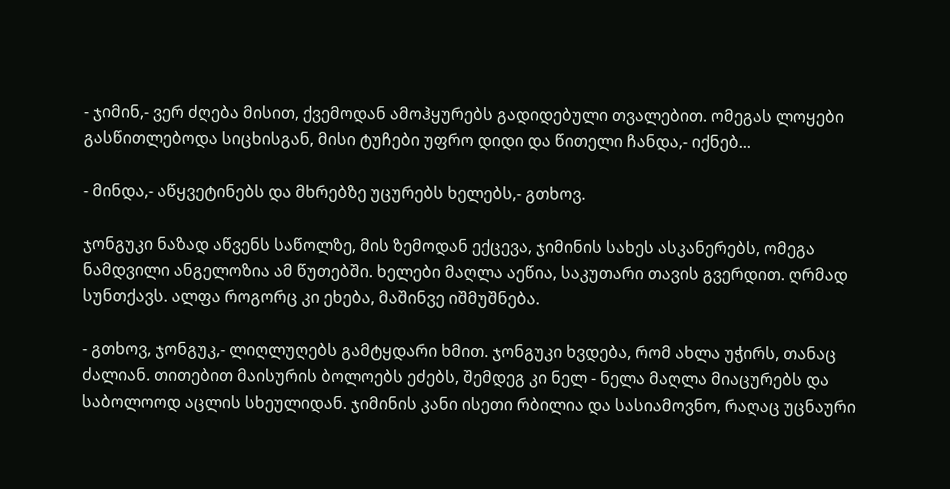- ჯიმინ,- ვერ ძღება მისით, ქვემოდან ამოჰყურებს გადიდებული თვალებით. ომეგას ლოყები გასწითლებოდა სიცხისგან, მისი ტუჩები უფრო დიდი და წითელი ჩანდა,- იქნებ...

- მინდა,- აწყვეტინებს და მხრებზე უცურებს ხელებს,- გთხოვ.

ჯონგუკი ნაზად აწვენს საწოლზე, მის ზემოდან ექცევა, ჯიმინის სახეს ასკანერებს, ომეგა ნამდვილი ანგელოზია ამ წუთებში. ხელები მაღლა აეწია, საკუთარი თავის გვერდით. ღრმად სუნთქავს. ალფა როგორც კი ეხება, მაშინვე იშმუშნება.

- გთხოვ, ჯონგუკ,- ლიღლუღებს გამტყდარი ხმით. ჯონგუკი ხვდება, რომ ახლა უჭირს, თანაც ძალიან. თითებით მაისურის ბოლოებს ეძებს, შემდეგ კი ნელ - ნელა მაღლა მიაცურებს და საბოლოოდ აცლის სხეულიდან. ჯიმინის კანი ისეთი რბილია და სასიამოვნო, რაღაც უცნაური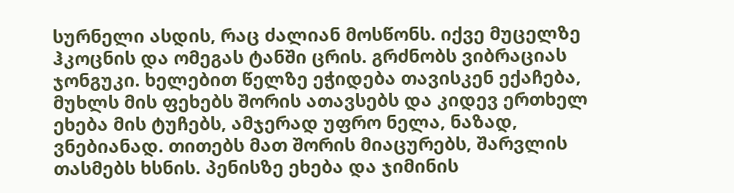სურნელი ასდის, რაც ძალიან მოსწონს. იქვე მუცელზე ჰკოცნის და ომეგას ტანში ცრის. გრძნობს ვიბრაციას ჯონგუკი. ხელებით წელზე ეჭიდება თავისკენ ექაჩება, მუხლს მის ფეხებს შორის ათავსებს და კიდევ ერთხელ ეხება მის ტუჩებს, ამჯერად უფრო ნელა, ნაზად, ვნებიანად. თითებს მათ შორის მიაცურებს, შარვლის თასმებს ხსნის. პენისზე ეხება და ჯიმინის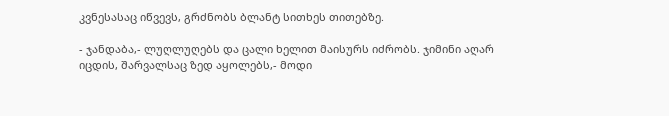კვნესასაც იწვევს, გრძნობს ბლანტ სითხეს თითებზე.

- ჯანდაბა,- ლუღლუღებს და ცალი ხელით მაისურს იძრობს. ჯიმინი აღარ იცდის, შარვალსაც ზედ აყოლებს,- მოდი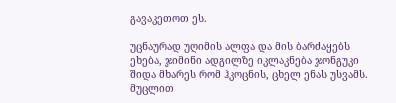გავაკეთოთ ეს.

უცნაურად უღიმის ალფა და მის ბარძაყებს ეხება, ჯიმინი ადგილზე იკლაკნება ჯონგუკი შიდა მხარეს რომ ჰკოცნის, ცხელ ენას უსვამს. მუცლით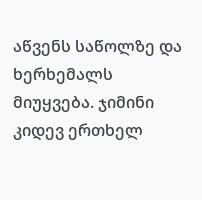აწვენს საწოლზე და ხერხემალს მიუყვება. ჯიმინი კიდევ ერთხელ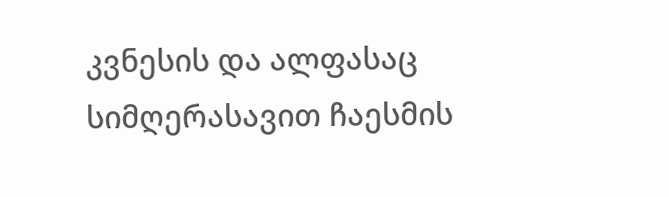კვნესის და ალფასაც სიმღერასავით ჩაესმის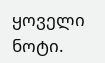ყოველი ნოტი.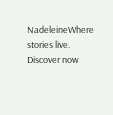NadeleineWhere stories live. Discover now